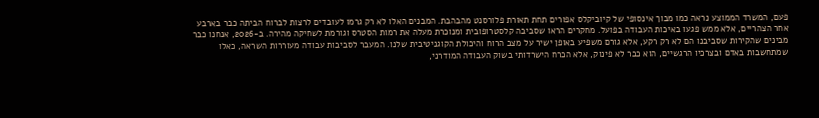פעם, המשרד הממוצע נראה כמו מבוך אינסופי של קיוביקלס אפורים תחת תאורת פלורסנט מהבהבת. המבנים האלו לא רק גרמו לעובדים לרצות לברוח הביתה כבר בארבע אחר הצהריים, אלא ממש פגעו באיכות העבודה בפועל. מחקרים הראו שסביבה קלסטרופובית ומנוכרת מעלה את רמות הסטרס וגורמת לשחיקה מהירה. ב-2026, אנחנו כבר מבינים שהקירות שסביבנו הם לא רק רקע, אלא גורם משפיע באופן ישיר על מצב הרוח והיכולת הקוגניטיבית שלנו. המעבר לסביבות עבודה מעוררות השראה, כאלו שמתחשבות באדם ובצרכיו הרגשיים, הוא כבר לא פינוק, אלא הכרח הישרדותי בשוק העבודה המודרני,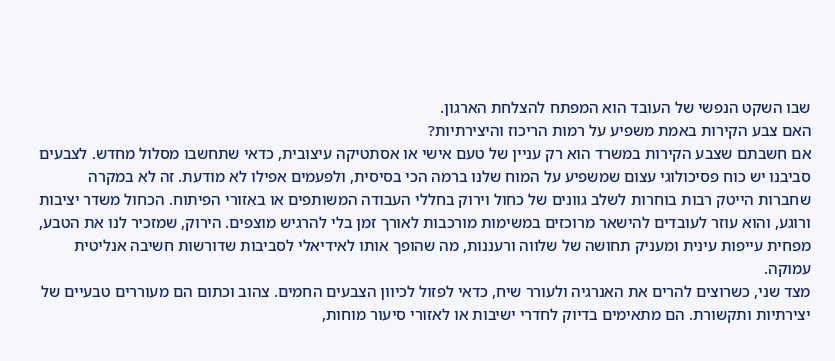שבו השקט הנפשי של העובד הוא המפתח להצלחת הארגון.
האם צבע הקירות באמת משפיע על רמות הריכוז והיצירתיות?
אם חשבתם שצבע הקירות במשרד הוא רק עניין של טעם אישי או אסתטיקה עיצובית, כדאי שתחשבו מסלול מחדש. לצבעים סביבנו יש כוח פסיכולוגי עצום שמשפיע על המוח שלנו ברמה הכי בסיסית, ולפעמים אפילו לא מודעת. זה לא במקרה שחברות הייטק רבות בוחרות לשלב גוונים של כחול וירוק בחללי העבודה המשותפים או באזורי הפיתוח. הכחול משדר יציבות ורוגע, והוא עוזר לעובדים להישאר מרוכזים במשימות מורכבות לאורך זמן בלי להרגיש מוצפים. הירוק, שמזכיר לנו את הטבע, מפחית עייפות עינית ומעניק תחושה של שלווה ורעננות, מה שהופך אותו לאידיאלי לסביבות שדורשות חשיבה אנליטית עמוקה.
מצד שני, כשרוצים להרים את האנרגיה ולעורר שיח, כדאי לפזול לכיוון הצבעים החמים. צהוב וכתום הם מעוררים טבעיים של יצירתיות ותקשורת. הם מתאימים בדיוק לחדרי ישיבות או לאזורי סיעור מוחות,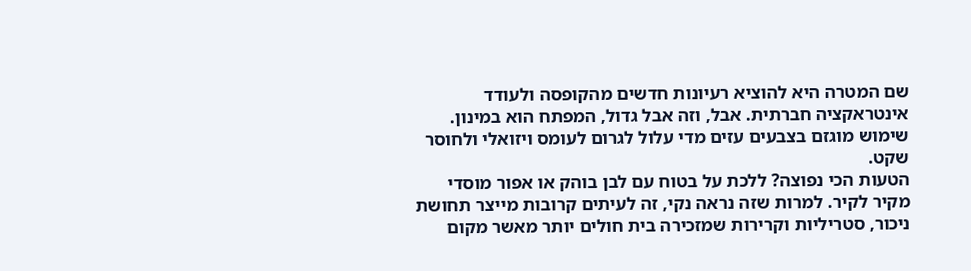שם המטרה היא להוציא רעיונות חדשים מהקופסה ולעודד אינטראקציה חברתית. אבל, וזה אבל גדול, המפתח הוא במינון. שימוש מוגזם בצבעים עזים מדי עלול לגרום לעומס ויזואלי ולחוסר שקט.
הטעות הכי נפוצה? ללכת על בטוח עם לבן בוהק או אפור מוסדי מקיר לקיר. למרות שזה נראה נקי, זה לעיתים קרובות מייצר תחושת ניכור, סטריליות וקרירות שמזכירה בית חולים יותר מאשר מקום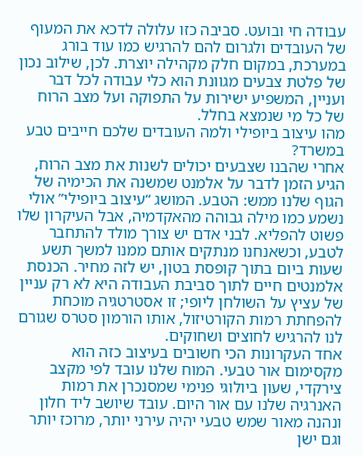עבודה חי ובועט. סביבה כזו עלולה לדכא את המעוף של העובדים ולגרום להם להרגיש כמו עוד בורג במערכת, במקום חלק מקהילה יוצרת. לכן, שילוב נכון של פלטת צבעים מגוונת הוא כלי עבודה לכל דבר ועניין, המשפיע ישירות על התפוקה ועל מצב הרוח של כל מי שנמצא בחלל.
מהו עיצוב ביופילי ולמה העובדים שלכם חייבים טבע במשרד?
אחרי שהבנו שצבעים יכולים לשנות את מצב הרוח, הגיע הזמן לדבר על אלמנט שמשנה את הכימיה של הגוף שלנו ממש: הטבע. המושג “עיצוב ביופילי” אולי נשמע כמו מילה גבוהה מהאקדמיה, אבל העיקרון שלו פשוט להפליא. לבני אדם יש צורך מולד להתחבר לטבע, וכשאנחנו מנתקים אותם ממנו למשך תשע שעות ביום בתוך קופסת בטון, יש לזה מחיר. הכנסת אלמנטים חיים לתוך סביבת העבודה היא לא רק עניין של עציץ על השולחן ליופי; זו אסטרטגיה מוכחת להפחתת רמות הקורטיזול, אותו הורמון סטרס שגורם לנו להרגיש לחוצים ושחוקים.
אחד העקרונות הכי חשובים בעיצוב כזה הוא מקסימום אור טבעי. המוח שלנו עובד לפי מקצב צירקדי, שעון ביולוגי פנימי שמסנכרן את רמות האנרגיה שלנו עם אור היום. עובד שיושב ליד חלון ונהנה מאור שמש טבעי יהיה עירני יותר, מרוכז יותר וגם ישן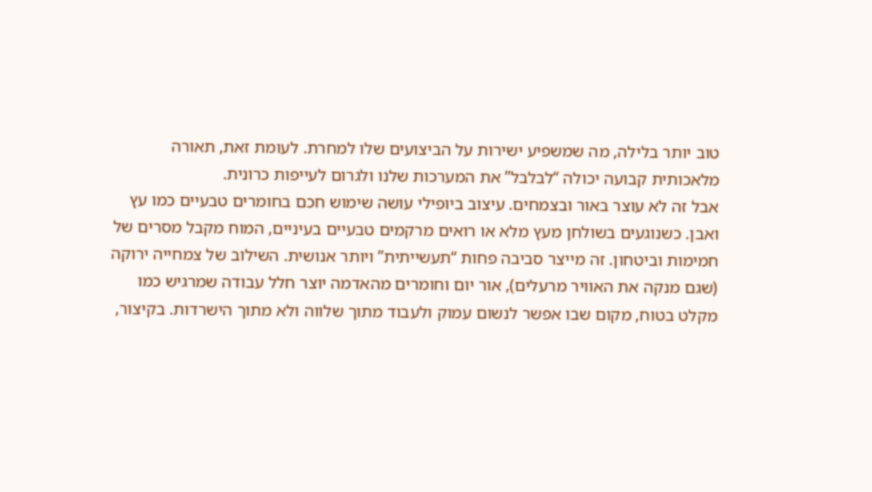טוב יותר בלילה, מה שמשפיע ישירות על הביצועים שלו למחרת. לעומת זאת, תאורה מלאכותית קבועה יכולה “לבלבל” את המערכות שלנו ולגרום לעייפות כרונית.
אבל זה לא עוצר באור ובצמחים. עיצוב ביופילי עושה שימוש חכם בחומרים טבעיים כמו עץ ואבן. כשנוגעים בשולחן מעץ מלא או רואים מרקמים טבעיים בעיניים, המוח מקבל מסרים של חמימות וביטחון. זה מייצר סביבה פחות “תעשייתית” ויותר אנושית. השילוב של צמחייה ירוקה (שגם מנקה את האוויר מרעלים), אור יום וחומרים מהאדמה יוצר חלל עבודה שמרגיש כמו מקלט בטוח, מקום שבו אפשר לנשום עמוק ולעבוד מתוך שלווה ולא מתוך הישרדות. בקיצור,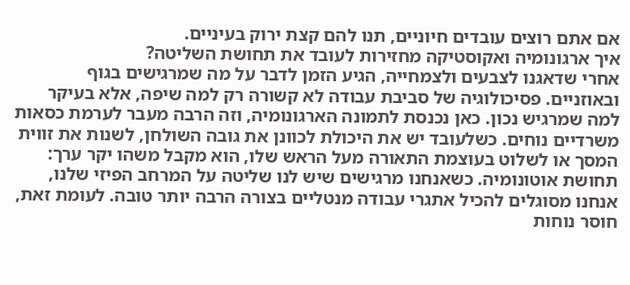אם אתם רוצים עובדים חיוניים, תנו להם קצת ירוק בעיניים.
איך ארגונומיה ואקוסטיקה מחזירות לעובד את תחושת השליטה?
אחרי שדאגנו לצבעים ולצמחייה, הגיע הזמן לדבר על מה שמרגישים בגוף ובאוזניים. פסיכולוגיה של סביבת עבודה לא קשורה רק למה שיפה, אלא בעיקר למה שמרגיש נכון. כאן נכנסת לתמונה הארגונומיה, וזה הרבה מעבר לערמת כסאות משרדיים נוחים. כשלעובד יש את היכולת לכוונן את גובה השולחן, לשנות את זווית המסך או לשלוט בעוצמת התאורה מעל הראש שלו, הוא מקבל משהו יקר ערך: תחושת אוטונומיה. כשאנחנו מרגישים שיש לנו שליטה על המרחב הפיזי שלנו, אנחנו מסוגלים להכיל אתגרי עבודה מנטליים בצורה הרבה יותר טובה. לעומת זאת, חוסר נוחות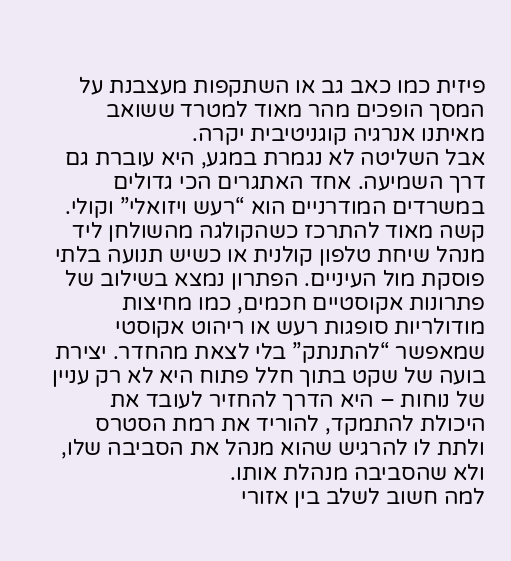פיזית כמו כאב גב או השתקפות מעצבנת על המסך הופכים מהר מאוד למטרד ששואב מאיתנו אנרגיה קוגניטיבית יקרה.
אבל השליטה לא נגמרת במגע, היא עוברת גם דרך השמיעה. אחד האתגרים הכי גדולים במשרדים המודרניים הוא “רעש ויזואלי” וקולי. קשה מאוד להתרכז כשהקולגה מהשולחן ליד מנהל שיחת טלפון קולנית או כשיש תנועה בלתי פוסקת מול העיניים. הפתרון נמצא בשילוב של פתרונות אקוסטיים חכמים, כמו מחיצות מודולריות סופגות רעש או ריהוט אקוסטי שמאפשר “להתנתק” בלי לצאת מהחדר. יצירת בועה של שקט בתוך חלל פתוח היא לא רק עניין של נוחות – היא הדרך להחזיר לעובד את היכולת להתמקד, להוריד את רמת הסטרס ולתת לו להרגיש שהוא מנהל את הסביבה שלו, ולא שהסביבה מנהלת אותו.
למה חשוב לשלב בין אזורי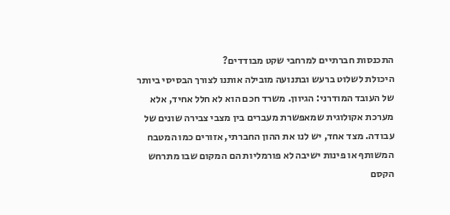התכנסות חברתיים למרחבי שקט מבודדים?
היכולת לשלוט ברעש ובתנועה מובילה אותנו לצורך הבסיסי ביותר של העובד המודרני: הגיוון. משרד חכם הוא לא חלל אחיד, אלא מערכת אקולוגית שמאפשרת מעברים בין מצבי צבירה שונים של עבודה. מצד אחד, יש לנו את ההון החברתי, אזורים כמו המטבח המשותף או פינות ישיבה לא פורמליות הם המקום שבו מתרחש הקסם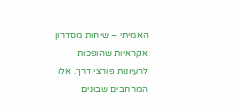האמיתי – שיחות מסדרון אקראיות שהופכות לרעיונות פורצי דרך. אלו המרחבים שבונים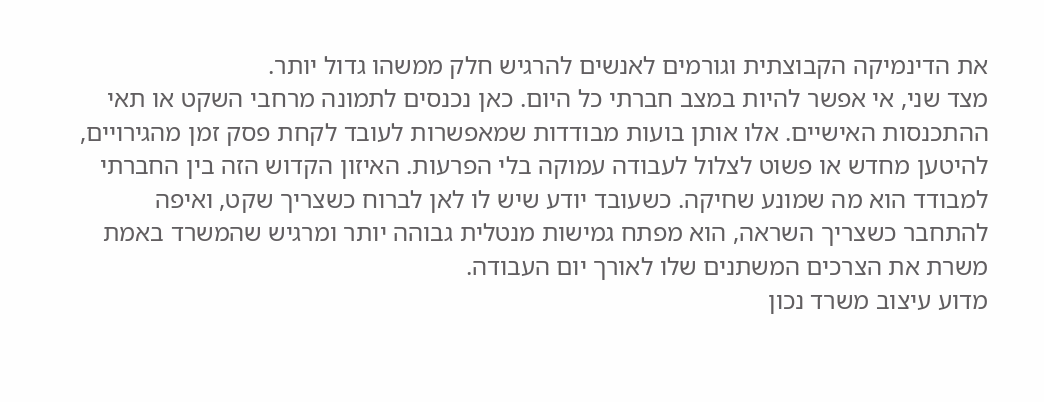את הדינמיקה הקבוצתית וגורמים לאנשים להרגיש חלק ממשהו גדול יותר.
מצד שני, אי אפשר להיות במצב חברתי כל היום. כאן נכנסים לתמונה מרחבי השקט או תאי ההתכנסות האישיים. אלו אותן בועות מבודדות שמאפשרות לעובד לקחת פסק זמן מהגירויים, להיטען מחדש או פשוט לצלול לעבודה עמוקה בלי הפרעות. האיזון הקדוש הזה בין החברתי למבודד הוא מה שמונע שחיקה. כשעובד יודע שיש לו לאן לברוח כשצריך שקט, ואיפה להתחבר כשצריך השראה, הוא מפתח גמישות מנטלית גבוהה יותר ומרגיש שהמשרד באמת משרת את הצרכים המשתנים שלו לאורך יום העבודה.
מדוע עיצוב משרד נכון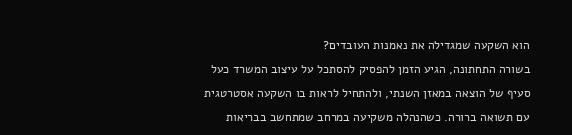הוא השקעה שמגדילה את נאמנות העובדים?
בשורה התחתונה, הגיע הזמן להפסיק להסתכל על עיצוב המשרד כעל סעיף של הוצאה במאזן השנתי, ולהתחיל לראות בו השקעה אסטרטגית עם תשואה ברורה. כשהנהלה משקיעה במרחב שמתחשב בבריאות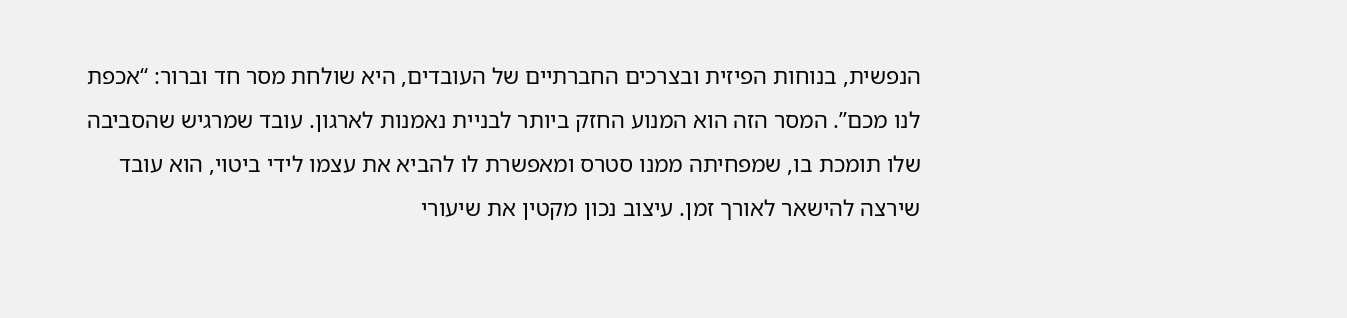הנפשית, בנוחות הפיזית ובצרכים החברתיים של העובדים, היא שולחת מסר חד וברור: “אכפת לנו מכם”. המסר הזה הוא המנוע החזק ביותר לבניית נאמנות לארגון. עובד שמרגיש שהסביבה שלו תומכת בו, שמפחיתה ממנו סטרס ומאפשרת לו להביא את עצמו לידי ביטוי, הוא עובד שירצה להישאר לאורך זמן. עיצוב נכון מקטין את שיעורי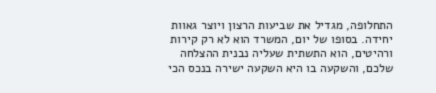התחלופה, מגדיל את שביעות הרצון ויוצר גאוות יחידה. בסופו של יום, המשרד הוא לא רק קירות ורהיטים, הוא התשתית שעליה נבנית ההצלחה שלכם, והשקעה בו היא השקעה ישירה בנכס הכי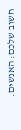חשוב שלכם: האנשים.